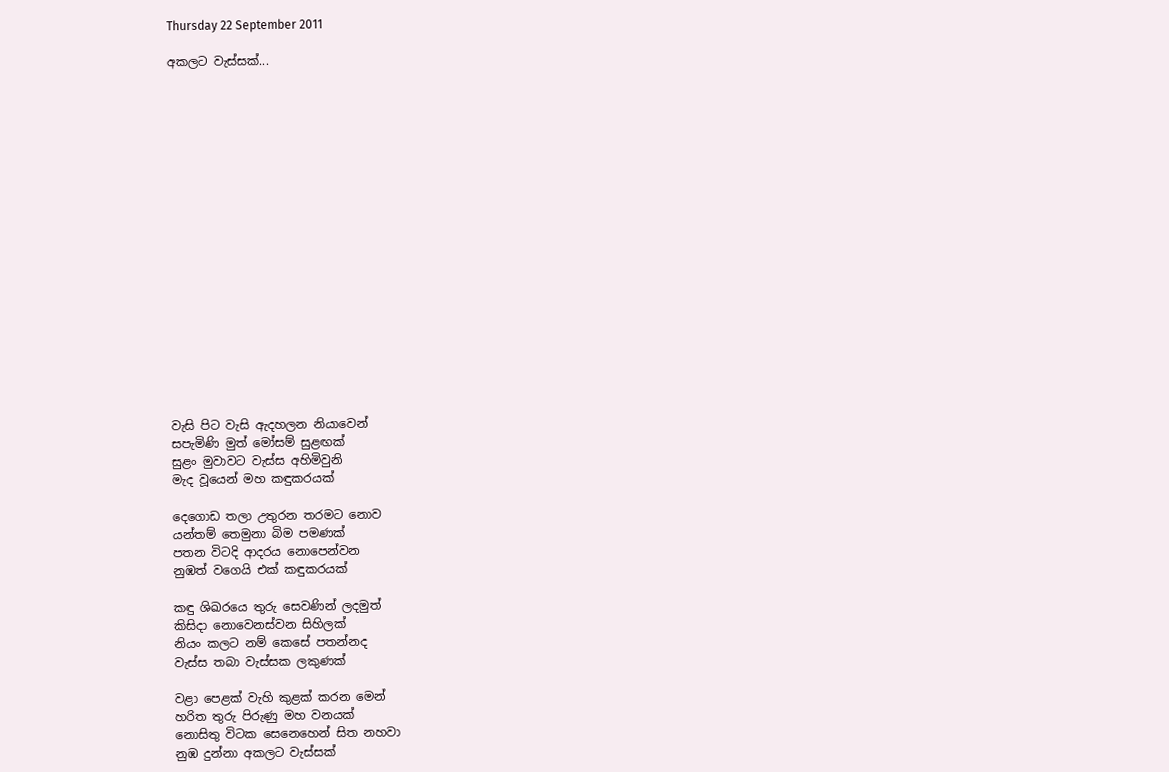Thursday 22 September 2011

අකලට වැස්සක්...



















වැසි පිට වැසි ඇදහලන නියාවෙන්
සපැමිණි මුත් මෝසම් සුළඟක්
සුළං මුවාවට වැස්ස අහිමිවුනි
මැද වූයෙන් මහ කඳුකරයක්

දෙගොඩ තලා උතුරන තරමට නොව
යන්තම් තෙමුනා බිම පමණක්
පතන විටදි ආදරය නොපෙන්වන
නුඹත් වගෙයි එක් කඳුකරයක්

කඳු ශිඛරයෙ තුරු සෙවණින් ලදමුත්
කිසිදා නොවෙනස්වන සිහිලක්
නියං කලට නම් කෙසේ පතන්නද
වැස්ස තබා වැස්සක ලකුණක්

වළා පෙළක් වැහි කුළක් කරන මෙන්
හරිත තුරු පිරුණු මහ වනයක්
නොසිතු විටක සෙනෙහෙන් සිත නහවා
නුඹ දුන්නා අකලට වැස්සක්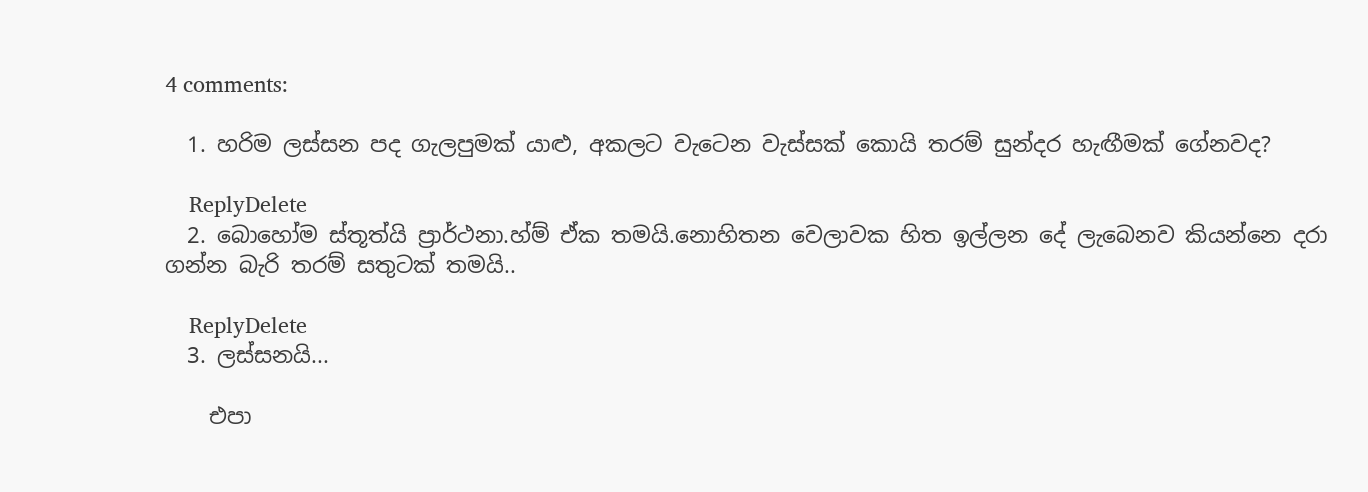4 comments:

  1. හරිම ලස්සන පද ගැලපුමක් යාළු, අකලට වැටෙන වැස්සක් කොයි තරම් සුන්දර හැඟීමක් ගේනවද?

    ReplyDelete
  2. බොහෝම ස්තූත්යි ප්‍රාර්ථනා.හ්ම් ඒක තමයි.නොහිතන වෙලාවක හිත ඉල්ලන දේ ලැබෙනව කියන්නෙ දරා ගන්න බැරි තරම් සතුටක් තමයි..

    ReplyDelete
  3. ලස්සනයි...

    එපා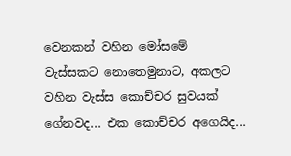වෙනකන් වහින මෝසමේ වැස්සකට නොතෙමුනාට, අකලට වහින වැස්ස කොච්චර සුවයක් ගේනවද... එක කොච්චර අගෙයිද...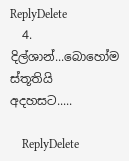ReplyDelete
  4. දිල්ශාන්...බොහෝම ස්තූතියි අදහසට.....

    ReplyDelete